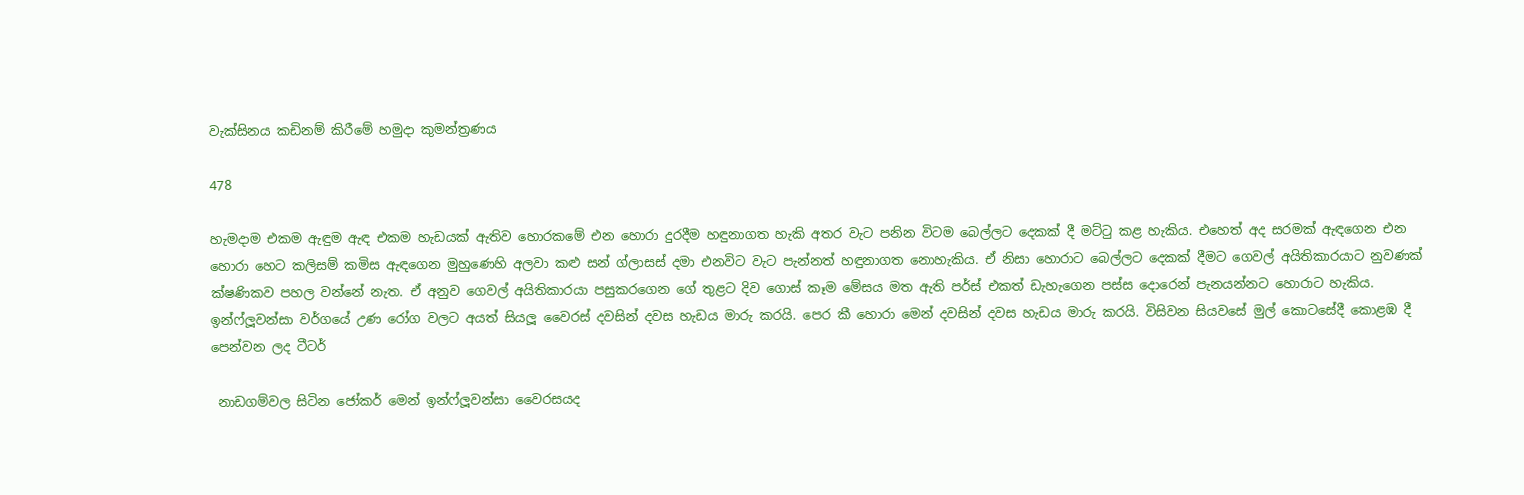වැක්සිනය කඩිනම් කිරීමේ හමුදා කුමන්ත්‍රණය

478

හැමදාම එකම ඇඳුම ඇඳ එකම හැඩයක් ඇතිව හොරකමේ එන හොරා දුරදීම හඳුනාගත හැකි අතර වැට පනින විටම බෙල්ලට දෙකක් දී මට්ටු කළ හැකිය. එහෙත් අද සරමක් ඇඳගෙන එන හොරා හෙට කලිසම් කමිස ඇඳගෙන මුහුණෙහි අලවා කළු සන් ග්ලාසස් දමා එනවිට වැට පැන්නත් හඳුනාගත නොහැකිය. ඒ නිසා හොරාට බෙල්ලට දෙකක් දීමට ගෙවල් අයිතිකාරයාට නුවණක් ක්ෂණිකව පහල වන්නේ නැත. ඒ අනුව ගෙවල් අයිතිකාරයා පසුකරගෙන ගේ තුළට දිව ගොස් කෑම මේසය මත ඇති පර්ස් එකත් ඩැහැගෙන පස්ස දොරෙන් පැනයන්නට හොරාට හැකිය. ඉන්ෆ්ලූ‍වන්සා වර්ගයේ උණ රෝග වලට අයත් සියලූ‍ වෛරස් දවසින් දවස හැඩය මාරු කරයි. පෙර කී හොරා මෙන් දවසින් දවස හැඩය මාරු කරයි. විසිවන සියවසේ මුල් කොටසේදී කොළඹ දී පෙන්වන ලද ටීටර්

 නාඩගම්වල සිටින ජෝකර් මෙන් ඉන්ෆ්ලූ‍වන්සා වෛරසයද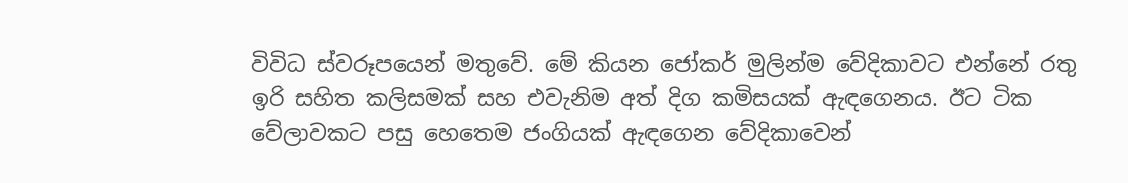විවිධ ස්වරූපයෙන් මතුවේ. මේ කියන ජෝකර් මුලින්ම වේදිකාවට එන්නේ රතු ඉරි සහිත කලිසමක් සහ එවැනිම අත් දිග කමිසයක් ඇඳගෙනය. ඊට ටික වේලාවකට පසු හෙතෙම ජංගියක් ඇඳගෙන වේදිකාවෙන්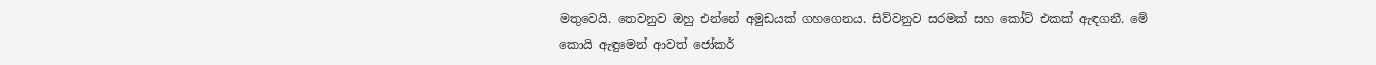මතුවෙයි. තෙවනුව ඔහු එන්නේ අමුඩයක් ගහගෙනය. සිව්වනුව සරමක් සහ කෝට් එකක් ඇඳගනී. මේ කොයි ඇඳුමෙන් ආවත් ජෝකර්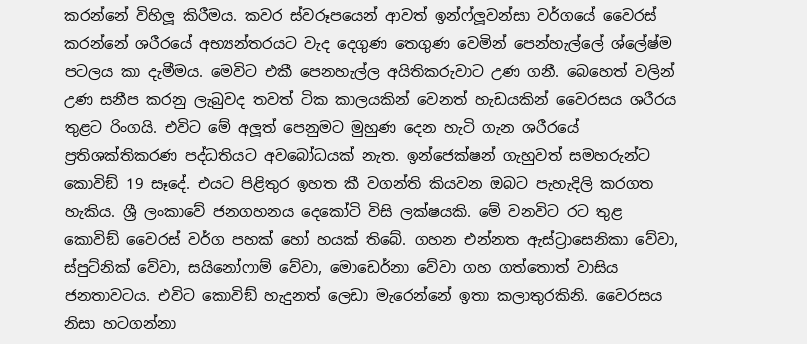කරන්නේ විහිලූ‍ කිරීමය. කවර ස්වරූපයෙන් ආවත් ඉන්ෆ්ලූ‍වන්සා වර්ගයේ වෛරස් කරන්නේ ශරීරයේ අභ්‍යන්තරයට වැද දෙගුණ තෙගුණ වෙමින් පෙන්හැල්ලේ ශ්ලේෂ්ම පටලය කා දැමීමය. මෙවිට එකී පෙනහැල්ල අයිතිකරුවාට උණ ගනී. බෙහෙත් වලින් උණ සනීප කරනු ලැබුවද තවත් ටික කාලයකින් වෙනත් හැඩයකින් වෛරසය ශරීරය තුළට රිංගයි. එවිට මේ අලූ‍ත් පෙනුමට මුහුණ දෙන හැටි ගැන ශරීරයේ ප්‍රතිශක්තිකරණ පද්ධතියට අවබෝධයක් නැත. ඉන්ජෙක්ෂන් ගැහුවත් සමහරුන්ට කොවිඞ් 19 සෑදේ. එයට පිළිතුර ඉහත කී වගන්ති කියවන ඔබට පැහැදිලි කරගත හැකිය. ශ්‍රී ලංකාවේ ජනගහනය දෙකෝටි විසි ලක්ෂයකි. මේ වනවිට රට තුළ කොවිඞ් වෛරස් වර්ග පහක් හෝ හයක් තිබේ. ගහන එන්නත ඇස්ට්‍රාසෙනිකා වේවා, ස්පුට්නික් වේවා, සයිනෝෆාම් වේවා, මොඩෙර්නා වේවා ගහ ගත්තොත් වාසිය ජනතාවටය. එවිට කොවිඞ් හැදුනත් ලෙඩා මැරෙන්නේ ඉතා කලාතුරකිනි. වෛරසය නිසා හටගන්නා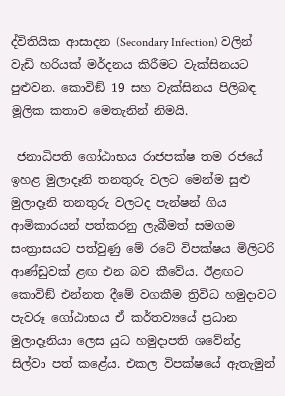ද්විතියික ආසාදන (Secondary Infection) වලින් වැඩි හරියක් මර්දනය කිරීමට වැක්සිනයට පුළුවන. කොවිඞ් 19 සහ වැක්සිනය පිලිබඳ මූලික කතාව මෙතැනින් නිමයි.

 ජනාධිපති ගෝඨාභය රාජපක්ෂ තම රජයේ ඉහළ මුලාදෑනි තනතුරු වලට මෙන්ම සුළු මුලාදෑනි තනතුරු වලටද පැන්ෂන් ගිය ආමිකාරයන් පත්කරනු ලැබීමත් සමගම සංත්‍රාසයට පත්වුණු මේ රටේ විපක්ෂය මිලිටරි ආණ්ඩුවක් ළඟ එන බව කීවේය. ඊළඟට කොවිඞ් එන්නත දීමේ වගකීම ත්‍රිවිධ හමුදාවට පැවරූ ගෝඨාභය ඒ කර්තව්‍යයේ ප්‍රධාන මුලාදෑනියා ලෙස යුධ හමුදාපති ශවේන්ද්‍ර සිල්වා පත් කළේය. එකල විපක්ෂයේ ඇතැමුන්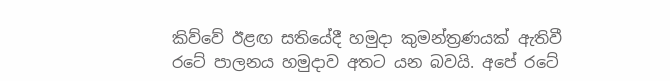කිව්වේ ඊළඟ සතියේදී හමුදා කුමන්ත්‍රණයක් ඇතිවී රටේ පාලනය හමුදාව අතට යන බවයි. අපේ රටේ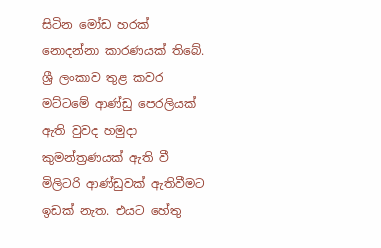සිටින මෝඩ හරක් නොදන්නා කාරණයක් තිබේ. ශ්‍රී ලංකාව තුළ කවර මට්ටමේ ආණ්ඩු පෙරලියක් ඇති වුවද හමුදා කුමන්ත්‍රණයක් ඇති වී මිලිටරි ආණ්ඩුවක් ඇතිවීමට ඉඩක් නැත. එයට හේතු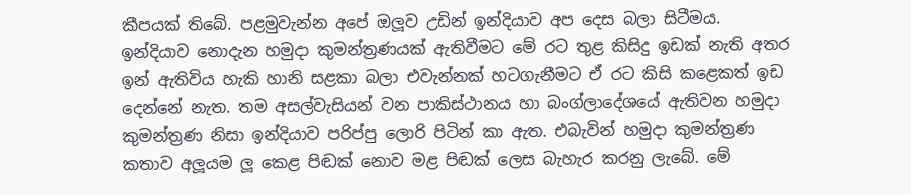කීපයක් තිබේ. පළමුවැන්න අපේ ඔලූ‍ව උඩින් ඉන්දියාව අප දෙස බලා සිටීමය. ඉන්දියාව නොදැන හමුදා කුමන්ත්‍රණයක් ඇතිවීමට මේ රට තුළ කිසිදු ඉඩක් නැති අතර ඉන් ඇතිවිය හැකි හානි සළකා බලා එවැන්නක් හටගැනීමට ඒ රට කිසි කළෙකත් ඉඩ දෙන්නේ නැත. තම අසල්වැසියන් වන පාකිස්ථානය හා බංග්ලාදේශයේ ඇතිවන හමුදා කුමන්ත්‍රණ නිසා ඉන්දියාව පරිප්පු ලොරි පිටින් කා ඇත. එබැවින් හමුදා කුමන්ත්‍රණ කතාව අලූ‍යම ලූ කෙළ පිඬක් නොව මළ පිඬක් ලෙස බැහැර කරනු ලැබේ. මේ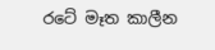රටේ මෑත කාලීන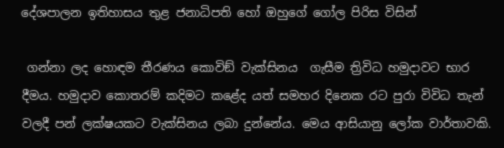දේශපාලන ඉතිහාසය තුළ ජනාධිපති හෝ ඔහුගේ ගෝල පිරිස විසින්

 ගන්නා ලද හොඳම තීරණය කොවිඞ් වැක්සිනය  ගැසීම ත්‍රිවිධ හමුදාවට භාර දීමය. හමුදාව කොතරම් කදිමට කළේද යත් සමහර දිනෙක රට පුරා විවිධ තැන් වලදී පන් ලක්ෂයකට වැක්සිනය ලබා දුන්නේය. මෙය ආසියානු ලෝක වාර්තාවකි.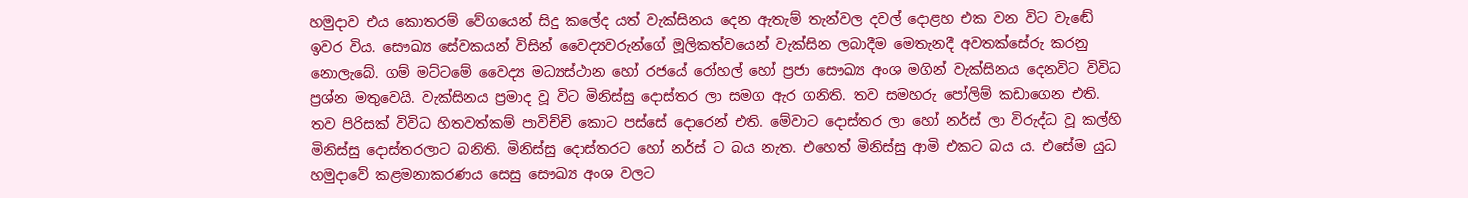හමුදාව එය කොතරම් වේගයෙන් සිදු කලේද යත් වැක්සිනය දෙන ඇතැම් තැන්වල දවල් දොළහ එක වන විට වැඬේ ඉවර විය. සෞඛ්‍ය සේවකයන් විසින් වෛද්‍යවරුන්ගේ මූලිකත්වයෙන් වැක්සින ලබාදීම මෙතැනදී අවතක්සේරු කරනු නොලැබේ. ගම් මට්ටමේ වෛද්‍ය මධ්‍යස්ථාන හෝ රජයේ රෝහල් හෝ ප්‍රජා සෞඛ්‍ය අංශ මගින් වැක්සිනය දෙනවිට විවිධ ප්‍රශ්න මතුවෙයි. වැක්සිනය ප්‍රමාද වූ විට මිනිස්සු දොස්තර ලා සමග ඇර ගනිති. තව සමහරු පෝලිම් කඩාගෙන එති. තව පිරිසක් විවිධ හිතවත්කම් පාවිච්චි කොට පස්සේ දොරෙන් එති. මේවාට දොස්තර ලා හෝ නර්ස් ලා විරුද්ධ වූ කල්හි මිනිස්සු දොස්තරලාට බනිති. මිනිස්සු දොස්තරට හෝ නර්ස් ට බය නැත. එහෙත් මිනිස්සු ආමි එකට බය ය. එසේම යුධ හමුදාවේ කළමනාකරණය සෙසු සෞඛ්‍ය අංශ වලට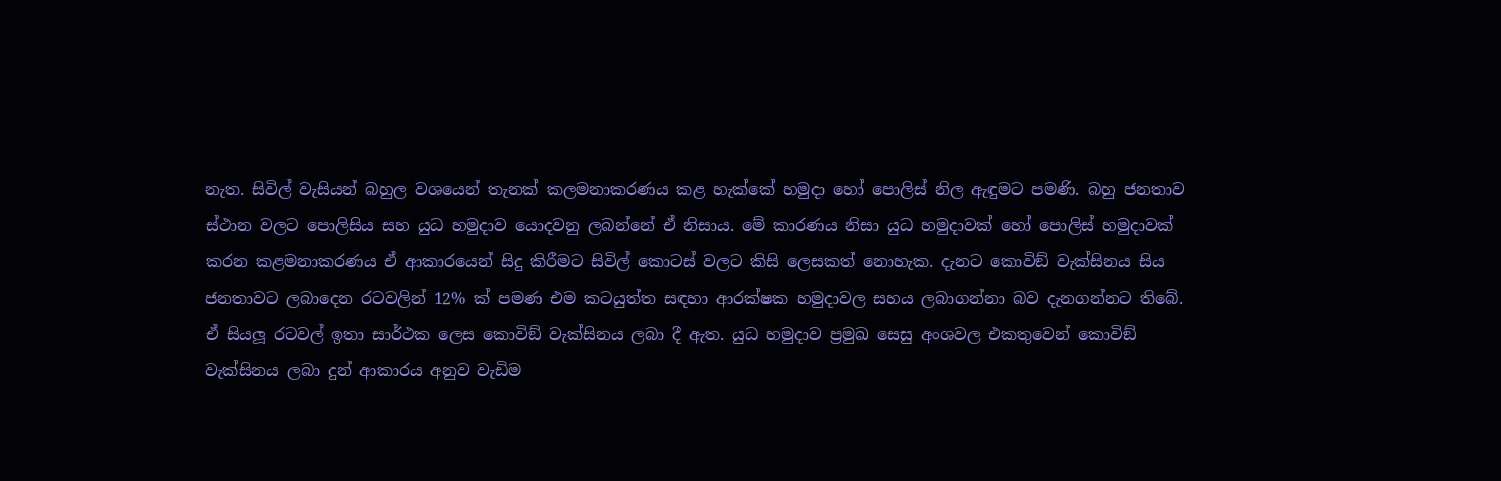නැත. සිවිල් වැසියන් බහුල වශයෙන් තැනක් කලමනාකරණය කළ හැක්කේ හමුදා හෝ පොලිස් නිල ඇඳුමට පමණි. බහු ජනතාව ස්ථාන වලට පොලිසිය සහ යුධ හමුදාව යොදවනු ලබන්නේ ඒ නිසාය. මේ කාරණය නිසා යුධ හමුදාවක් හෝ පොලිස් හමුදාවක් කරන කළමනාකරණය ඒ ආකාරයෙන් සිදු කිරීමට සිවිල් කොටස් වලට කිසි ලෙසකත් නොහැක. දැනට කොවිඞ් වැක්සිනය සිය ජනතාවට ලබාදෙන රටවලින් 12% ක් පමණ එම කටයුත්ත සඳහා ආරක්ෂක හමුදාවල සහය ලබාගන්නා බව දැනගන්නට තිබේ. ඒ සියලූ‍ රටවල් ඉතා සාර්ථක ලෙස කොවිඞ් වැක්සිනය ලබා දී ඇත. යුධ හමුදාව ප්‍රමුඛ සෙසු අංශවල එකතුවෙන් කොවිඞ් වැක්සිනය ලබා දුන් ආකාරය අනුව වැඩිම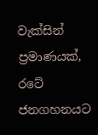වැක්සින් ප්‍රමාණයක්, රටේ ජනගහනයට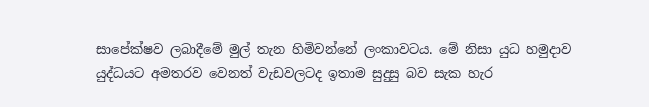සාපේක්ෂව ලබාදීමේ මුල් තැන හිමිවන්නේ ලංකාවටය. මේ නිසා යුධ හමුදාව යුද්ධයට අමතරව වෙනත් වැඩවලටද ඉතාම සුදුසු බව සැක හැර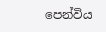පෙන්විය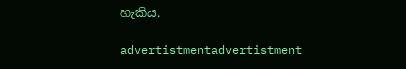හැකිය.

advertistmentadvertistment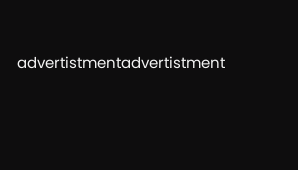advertistmentadvertistment